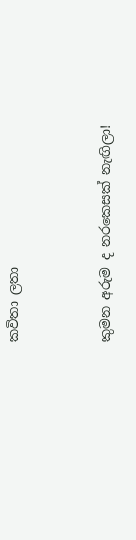කවිතා ලතා


කුමන අරුම ද නරකෙසක් නැඟිලා!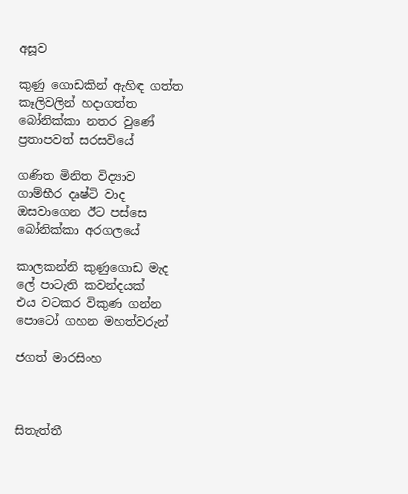අසූව

කුණු ගොඩකින් ඇහිඳ ගත්ත
කෑලිවලින් හදාගත්ත
බෝනික්කා නතර වුණේ
ප්‍රතාපවත් සරසවියේ

ගණිත මිනිත විද්‍යාව
ගාම්භීර දෘෂ්ටි වාද
ඔසවාගෙන ඊට පස්සෙ
බෝනික්කා අරගලයේ

කාලකන්නි කුණුගොඩ මැද
ලේ පාටැති කවන්දයක්
එය වටකර විකුණ ගන්න
පොටෝ ගහන මහත්වරුන්

ජගත් මාරසිංහ



සිතැත්තී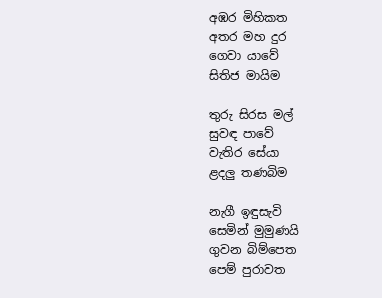අඹර මිහිකත
අතර මහ දුර
ගෙවා යාවේ
සිතිජ මායිම

තුරු සිරස මල්
සුවඳ පාවේ
වැතිර සේයා
ළදලු තණබිම

නැගී ඉඳුසැවි
සෙමින් මුමුණයි
ගුවන බිම්පෙත
පෙම් පුරාවත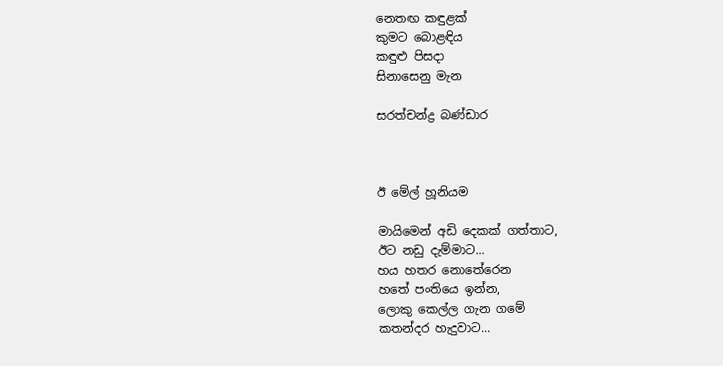නෙතඟ කඳුළක්
කුමට බොළඳිය
කඳුළු පිසදා
සිනාසෙනු මැන

සරත්චන්ද්‍ර බණ්ඩාර



ඊ මේල් හූනියම

මායිමෙන් අඩි දෙකක් ගත්තාට,
ඊට නඩු දැම්මාට...
හය හතර නොතේරෙන
හතේ පංතියෙ ඉන්න,
ලොකු කෙල්ල ගැන ගමේ
කතන්දර හැදුවාට...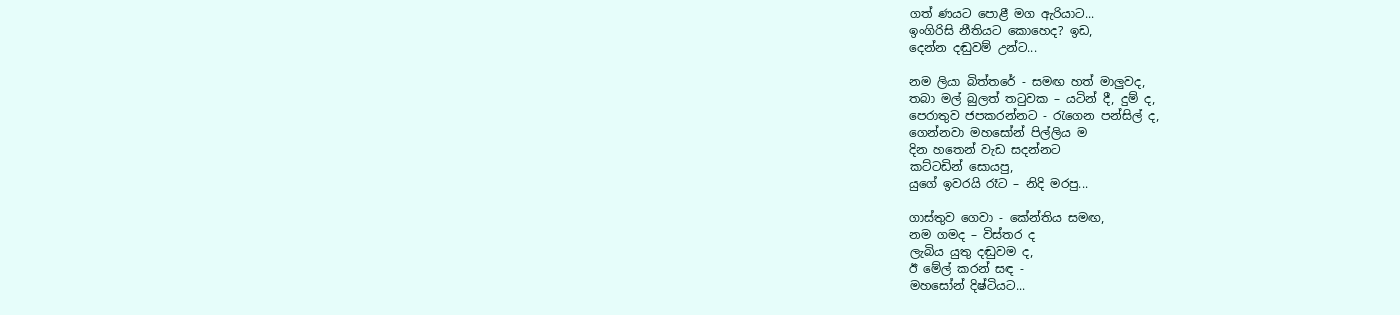ගත් ණයට පොළී මග ඇරියාට...
ඉංගිරිසි නීතියට කොහෙද? ඉඩ,
දෙන්න දඬුවම් උන්ට...

නම ලියා බිත්තරේ - සමඟ හත් මාලුවද,
තබා මල් බුලත් තටුවක – යටින් දී, දුම් ද,
පෙරාතුව ජපකරන්නට - රැගෙන පන්සිල් ද,
ගෙන්නවා මහසෝන් පිල්ලිය ම
දින හතෙන් වැඩ සදන්නට
කට්ටඩින් සොයපු,
යුගේ ඉවරයි රෑට – නිදි මරපු...

ගාස්තුව ගෙවා - කේන්තිය සමඟ,
නම ගමද – විස්තර ද
ලැබිය යුතු දඬුවම ද,
ඊ මේල් කරන් සඳ -
මහසෝන් දිෂ්ටියට...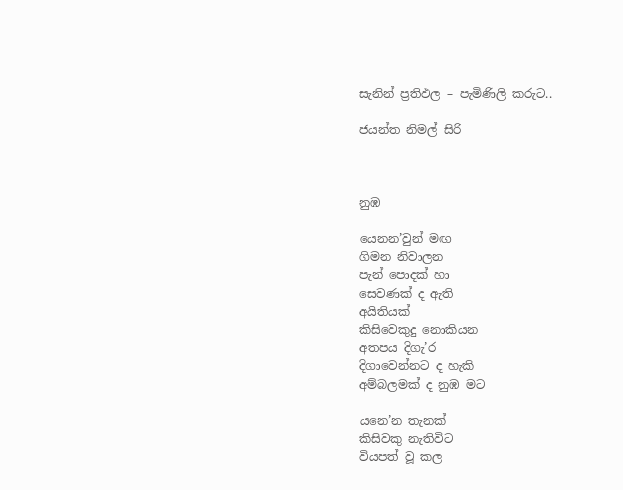සැනින් ප්‍රතිඵල – පැමිණිලි කරුට..

ජයන්ත නිමල් සිරි



නුඹ

යෙනන’වුන් මඟ
ගිමන නිවාලන
පැන් පොදක් හා
සෙවණක් ද ඇති
අයිතියක්
කිසිවෙකුදු නොකියන
අතපය දිගැ’ර
දිගාවෙන්නට ද හැකි
අම්බලමක් ද නුඹ මට

යනෙ’න තැනක්
කිසිවකු නැතිවිට
වියපත් වූ කල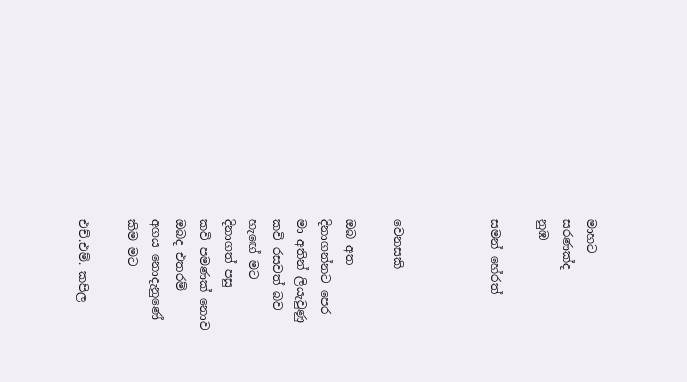මාහට
සරණක්ද
නුඹ

සමන් හේරත්



වෙනසකි

ඔබ අත
දිනාගන්නට පෙර
මා අතින් ලියැවුණු
කවි රසවත් බව
හැඟේ මට
දිනාගත් පසු
කවි පමණක් නොව
ඔබද එතරම්
අගය නොදැනුණේ
කිම මට

එච්.එම්. කපිල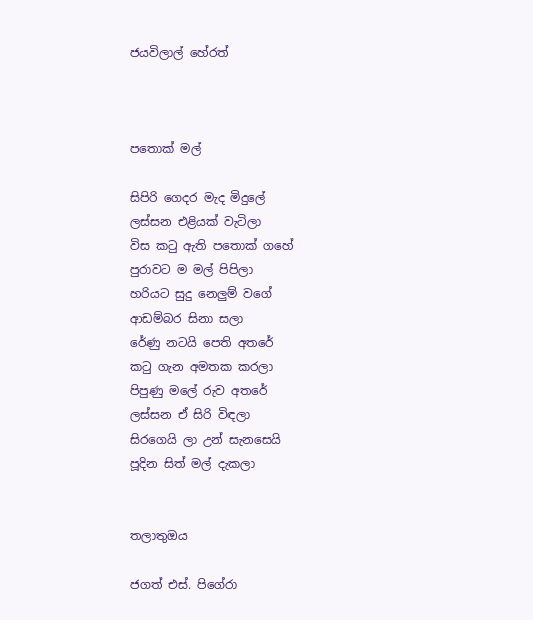ජයවිලාල් හේරත්



පතොක් මල්

සිපිරි ගෙදර මැද මිදුලේ
ලස්සන එළියක් වැටිලා
විස කටු ඇති පතොක් ගහේ
පුරාවට ම මල් පිපිලා
හරියට සුදු නෙලුම් වගේ
ආඩම්බර සිනා සලා
රේණු නටයි පෙති අතරේ
කටු ගැන අමතක කරලා
පිපුණු මලේ රුව අතරේ
ලස්සන ඒ සිරි විඳලා
සිරගෙයි ලා උන් සැනසෙයි
පූදින සිත් මල් දැකලා


තලාතුඔය

ජගත් එස්. පිගේරා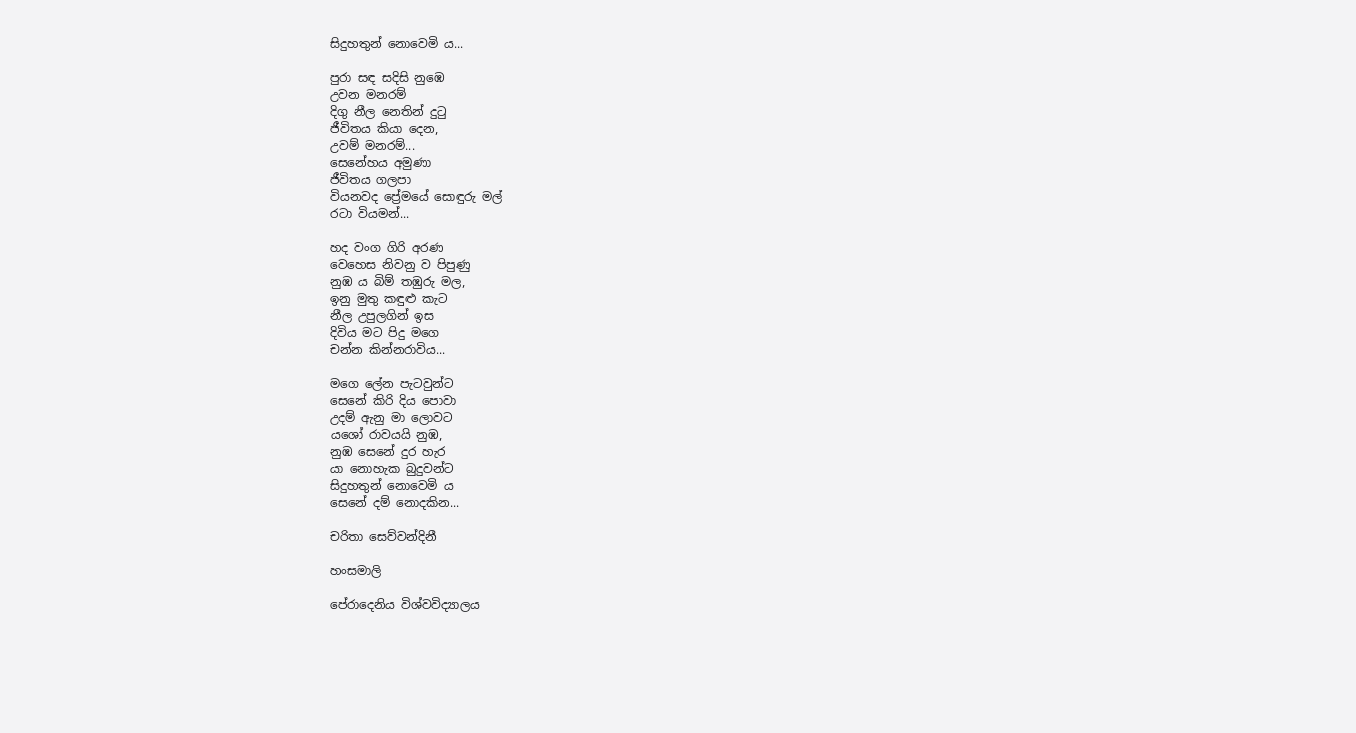සිදුහතුන් නොවෙමි ය...

පුරා සඳ සදිසි නුඹෙ
උවන මනරම්
දිගු නීල නෙතින් දුටු
ජීවිතය කියා දෙන,
උවම් මනරම්...
සෙනේහය අමුණා
ජීවිතය ගලපා
වියනවද ප්‍රේමයේ සොඳුරු මල්
රටා වියමන්...

හද වංග ගිරි අරණ
වෙහෙස නිවනු ව පිපුණු
නුඹ ය බිම් තඹුරු මල,
ඉනු මුතු කඳුළු කැට
නීල උපුලගින් ඉස
දිවිය මට පිදු මගෙ
චන්න කින්නරාවිය...

මගෙ ලේන පැටවුන්ට
සෙනේ කිරි දිය පොවා
උදම් ඇනු මා ලොවට
යශෝ රාවයයි නුඹ,
නුඹ සෙනේ දුර හැර
යා නොහැක බුදුවන්ට
සිදුහතුන් නොවෙමි ය
සෙනේ දම් නොදකින...

චරිතා සෙව්වන්දිනී

හංසමාලි

පේරාදෙනිය විශ්වවිද්‍යාලය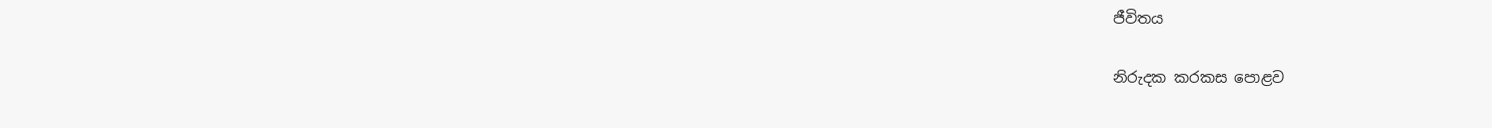ජීවිතය

නිරුදක කරකස පොළව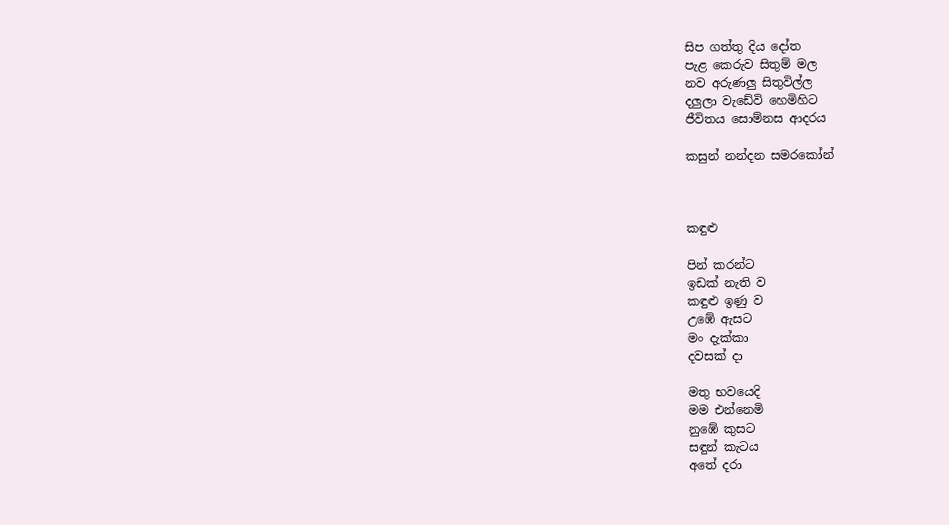සිප ගත්තු දිය දෝත
පැළ කෙරුව සිතුම් මල
නව අරුණලු සිතුවිල්ල
දලුලා වැඩේවි හෙමිහිට
ජීවිතය සොම්නස ආදරය

කසුන් නන්දන සමරකෝන්



කඳුළු

පින් කරන්ට
ඉඩක් නැති ව
කඳුළු ඉණු ව
උඹේ ඇසට
මං දැක්කා
දවසක් දා

මතු භවයෙදි
මම එන්නෙමි
නුඹේ කුසට
සඳුන් කැටය
අතේ දරා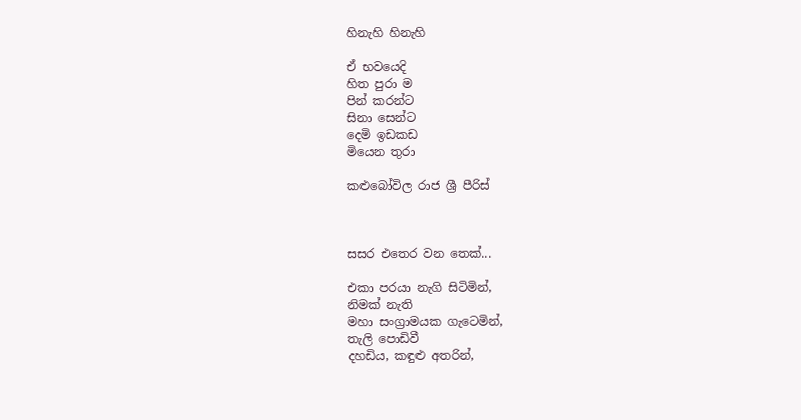හිනැහි හිනැහි

ඒ භවයෙදි
හිත පුරා ම
පින් කරන්ට
සිනා සෙන්ට
දෙමි ඉඩකඩ
මියෙන තුරා

කළුබෝවිල රාජ ශ්‍රී පීරිස්



සසර එතෙර වන තෙක්...

එකා පරයා නැගි සිටිමින්,
නිමක් නැති
මහා සංග්‍රාමයක ගැටෙමින්,
තැලි පොඩිවී
දහඩිය, කඳුළු අතරින්,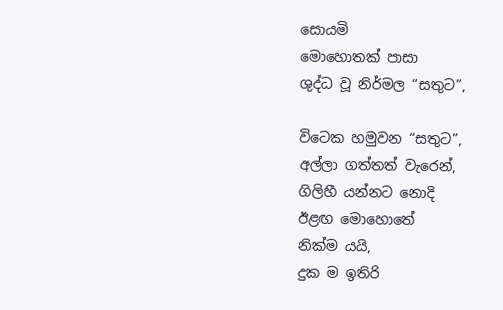සොයමි
මොහොතක් පාසා
ශුද්ධ වූ නිර්මල “සතුට”,

විටෙක හමුවන “සතුට”,
අල්ලා ගත්තත් වැරෙන්,
ගිලිහී යන්නට නොදි
ඊළඟ මොහොතේ
නික්ම යයි,
දුක ම ඉතිරි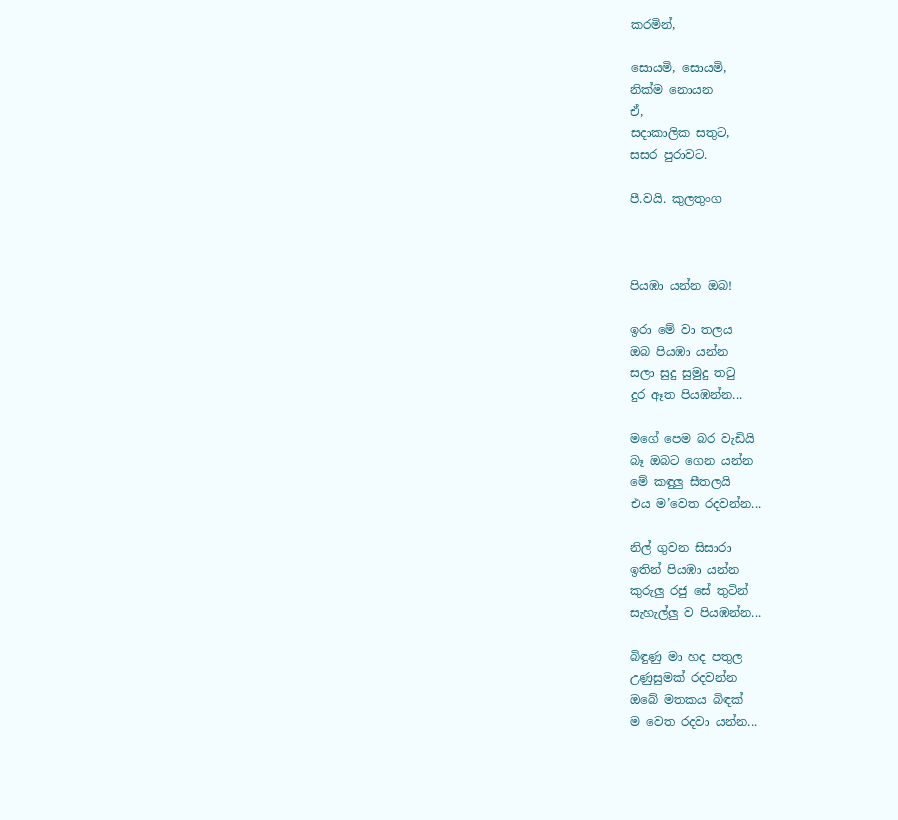කරමින්,

සොයමි, සොයමි,
නික්ම නොයන
ඒ,
සදාකාලික සතුට,
සසර පුරාවට.

පී.වයි. කුලතුංග



පියඹා යන්න ඔබ!

ඉරා මේ වා තලය
ඔබ පියඹා යන්න
සලා සුදු සුමුදු තටු
දුර ඈත පියඹන්න...

මගේ පෙම බර වැඩියි
බෑ ඔබට ගෙන යන්න
මේ කඳුලු සීතලයි
එය ම’වෙත රදවන්න...

නිල් ගුවන සිසාරා
ඉතින් පියඹා යන්න
කුරුලු රජු සේ තුටින්
සැහැල්ලු ව පියඹන්න...

බිඳුණු මා හද පතුල
උණුසුමක් රදවන්න
ඔබේ මතකය බිඳක්
ම වෙත රදවා යන්න...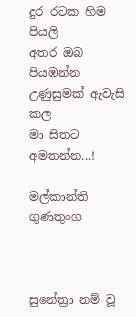දුර රටක හිම පියලි
අතර ඔබ පියඹන්න
උණුසුමක් ඇවැසි කල
මා සිතට අමතන්න...!

මල්කාන්ති ගුණතුංග



සුනේත්‍රා නම් වූ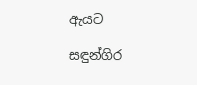ඇයට

සඳුන්ගිර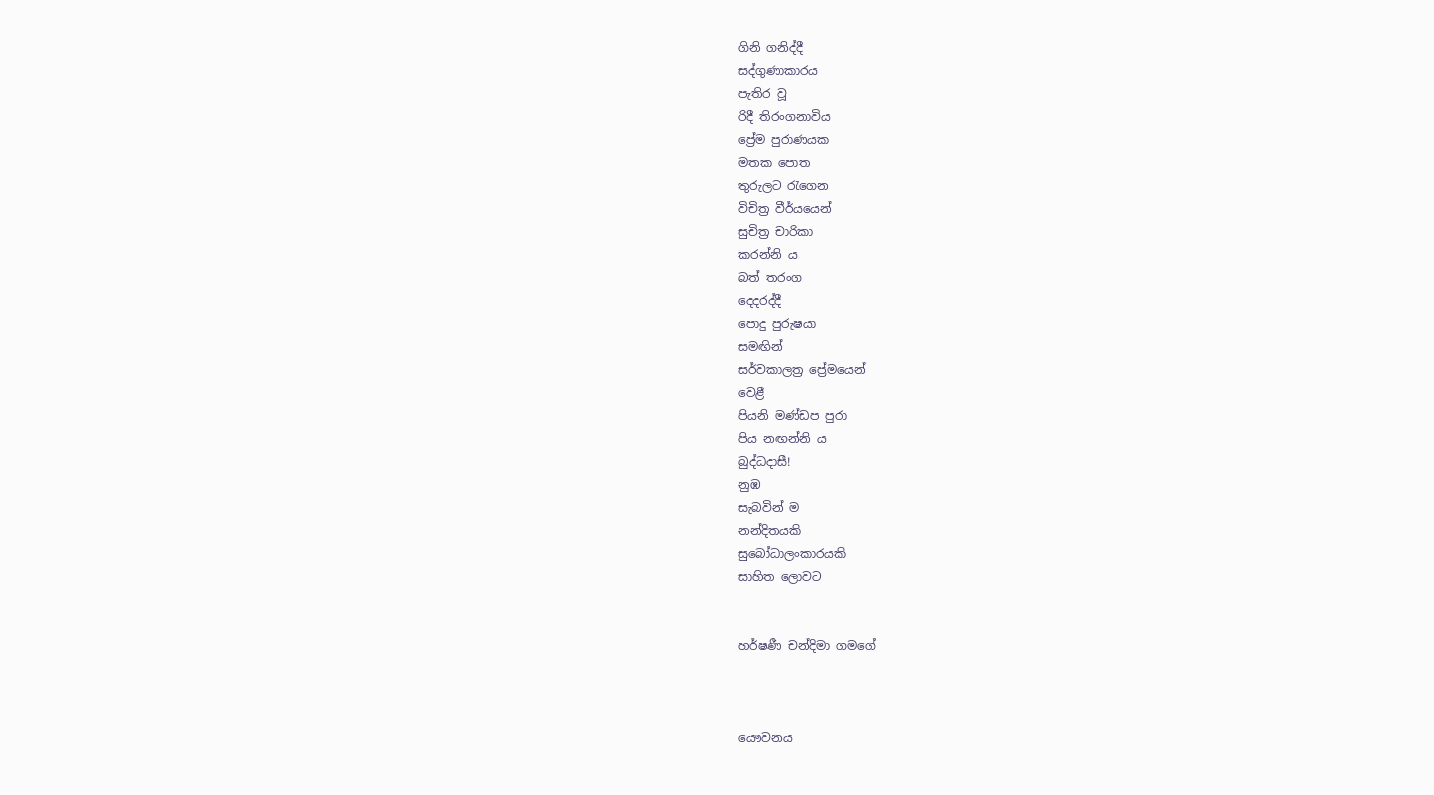ගිනි ගනිද්දී
සද්ගුණාකාරය
පැතිර වූ
රිදී තිරංගනාවිය
ප්‍රේම පුරාණයක
මතක පොත
තුරුලට රැගෙන
විචිත්‍ර වීර්යයෙන්
සුචිත්‍ර චාරිකා
කරන්නි ය
බත් තරංග
දෙදරද්දී
පොදු පුරුෂයා
සමඟින්
සර්වකාලත්‍ර ප්‍රේමයෙන්
වෙළී
පියනි මණ්ඩප පුරා
පිය නඟන්නි ය
බුද්ධදාසී!
නුඹ
සැබවින් ම
නන්දිතයකි
සුබෝධාලංකාරයකි
සාහිත ලොවට


හර්ෂණී චන්දිමා ගමගේ



යෞවනය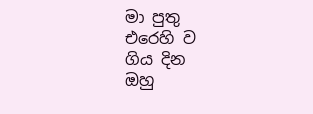මා පුතු
එරෙහි ව
ගිය දින
ඔහු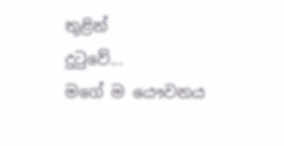තුළින්
දුටුවේ...
මගේ ම යෞවනය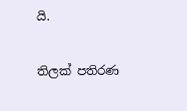යි.

තිලක් පතිරණ